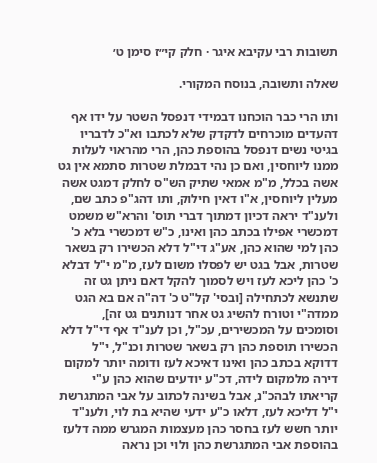תשובות רבי עקיבא איגר · חלק קי״ז סימן ט׳

שאלה ותשובה, בנוסח המקורי.

ותו הרי כבר הוכחנו דבמידי דנפסל השטר על ידו אף דהעדים מוכרחים לדקדק שלא לכתבו וא"כ לדבריו בגיטי נשים דנפסל בהוספת כהן, הרי מהראוי לעלות ממנו ליוחסין, ואם כן נהי דבמלת שטרות סתמא אין גט אשה בכלל, מ"מ אמאי שתיק הש"ס לחלק דמגט אשה מעלין ליוחסין, א"ו דאין חילוק, ותו דהג"פ כתב שם, ולענ"ד יראה דכיון דמתוך דברי תוס' והרא"ש משמט דמכשרי אפילו בכתב כהן ואינו, כ"ש דמכשרי בלא כ' כהן למי שהוא כהן, אע"ג די"ל דלא הכשירו רק בשאר שטרות, אבל בגט יש לפסלו משום לעז, מ"מ י"ל דבלא כ' כהן ליכא לעז ויש לסמוך להקל דאם ניתן גט זה שתנשא לכתחילה [ובסי' קל"ט כ' דה"ה אם בא הגט ממדה"י וטורח להשיג גט אחר דנותנים גט זה], וסומכים על המכשירים, עכ"ל, וכן לענ"ד אף די"ל דלא הכשירו תוספת כהן רק בשאר שטרות וכנ"ל, י"ל דדוקא בכתב כהן ואינו דאיכא לעז ודומה יותר למקום דירה מלמקום לידה, דכ"ע יודעים שהוא כהן ע"י קריאתו לבהכ"נ, אבל בשינה לכתוב על אבי המתגרשת י"ל דליכא לעז, דלאו כ"ע ידעי שהיא בת לוי, ולענ"ד יותר חשש לעז בחסר כהן מעצמות המגרש ממה דלעז בהוספת אבי המתגרשת כהן ולוי וכן נראה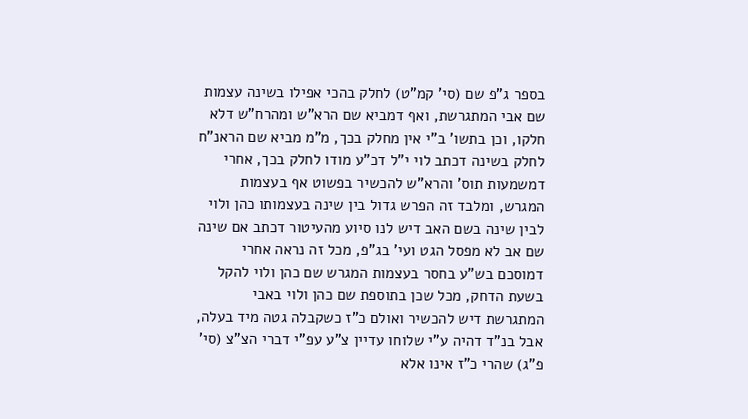בספר ג"פ שם (סי' קמ"ט) לחלק בהכי אפילו בשינה עצמות שם אבי המתגרשת, ואף דמביא שם הרא"ש ומהרח"ש דלא חלקו, וכן בתשו' ב"י אין מחלק בכך, מ"מ מביא שם הראנ"ח לחלק בשינה דכתב לוי י"ל דכ"ע מודו לחלק בכך, אחרי דמשמעות תוס' והרא"ש להכשיר בפשוט אף בעצמות המגרש, ומלבד זה הפרש גדול בין שינה בעצמותו כהן ולוי לבין שינה בשם האב דיש לנו סיוע מהעיטור דכתב אם שינה שם אב לא מפסל הגט ועי' בג"פ, מכל זה נראה אחרי דמוסכם בש"ע בחסר בעצמות המגרש שם כהן ולוי להקל בשעת הדחק, מכל שכן בתוספת שם כהן ולוי באבי המתגרשת דיש להכשיר ואולם כ"ז כשקבלה גטה מיד בעלה, אבל בנ"ד דהיה ע"י שלוחו עדיין צ"ע עפ"י דברי הצ"צ (סי' פ"ג) שהרי כ"ז אינו אלא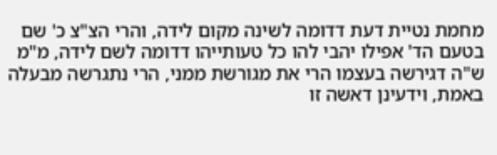מחמת נטיית דעת דדומה לשינה מקום לידה, והרי הצ"צ כ' שם בטעם הד' אפילו יהבי להו כל טעותייהו דדומה לשם לידה, מ"מ ש"ה דגירשה בעצמו הרי את מגורשת ממני, הרי נתגרשה מבעלה באמת, וידעינן דאשה זו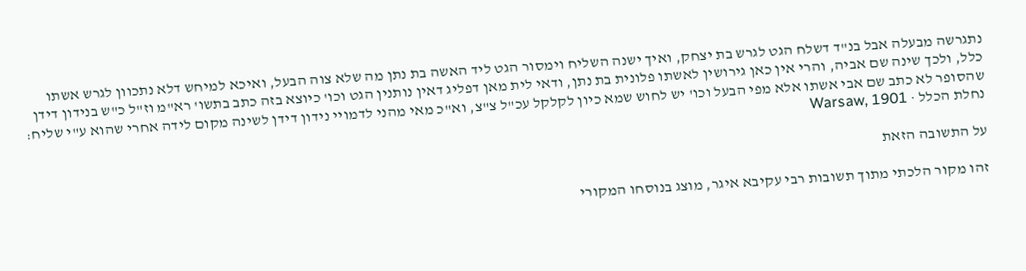נתגרשה מבעלה אבל בנ"ד דשלח הגט לגרש בת יצחק, ואיך ישנה השליח וימסור הגט ליד האשה בת נתן מה שלא צוה הבעל, ואיכא למיחש דלא נתכוון לגרש אשתו כלל, ולכך שינה שם אביה, והרי אין כאן גירושין לאשתו פלונית בת נתן, ודאי לית מאן דפליג דאין נותנין הגט וכו' כיוצא בזה כתב בתשו' רא"מ וז"ל כ"ש בנידון דידן שהסופר לא כתב שם אבי אשתו אלא מפי הבעל וכו' יש לחוש שמא כיון לקלקל עכ"ל צ"צ, וא"כ מאי מהני לדמויי נידון דידן לשינה מקום לידה אחרי שהוא ע"י שליח:
נחלת הכלל · Warsaw, 1901

על התשובה הזאת

זהו מקור הלכתי מתוך תשובות רבי עקיבא איגר, מוצג בנוסחו המקורי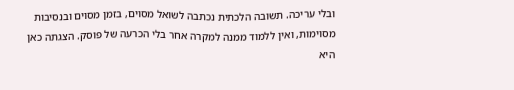ובלי עריכה. תשובה הלכתית נכתבה לשואל מסוים, בזמן מסוים ובנסיבות מסוימות, ואין ללמוד ממנה למקרה אחר בלי הכרעה של פוסק. הצגתה כאן היא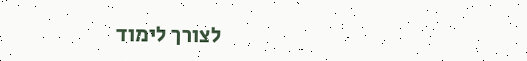לצורך לימוד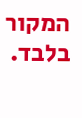המקור בלבד.